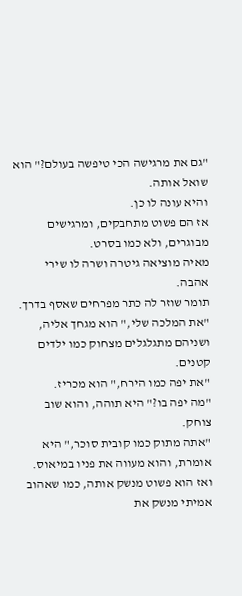"גם את מרגישה הכי טיפשה בעולם?" הוא שואל אותה.
והיא עונה לו כן.
אז הם פשוט מתחבקים, ומרגישים מבוגרים, ולא כמו בסרט.
מאיה מוציאה גיטרה ושרה לו שירי אהבה.
תומר שוזר לה כתר מפרחים שאסף בדרך.
"את המלכה שלי," הוא מגחך אליה, ושניהם מתגלגלים מצחוק כמו ילדים קטנים.
"את יפה כמו הירח," הוא מכריז.
"מה יפה בו?" היא תוהה, והוא שוב צוחק.
"אתה מתוק כמו קובית סוכר," היא אומרת, והוא מעווה את פניו במיאוס.
ואז הוא פשוט מנשק אותה, כמו שאהוב אמיתי מנשק את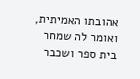אהובתו האמיתית, ואומר לה שמחר בית ספר ושכבר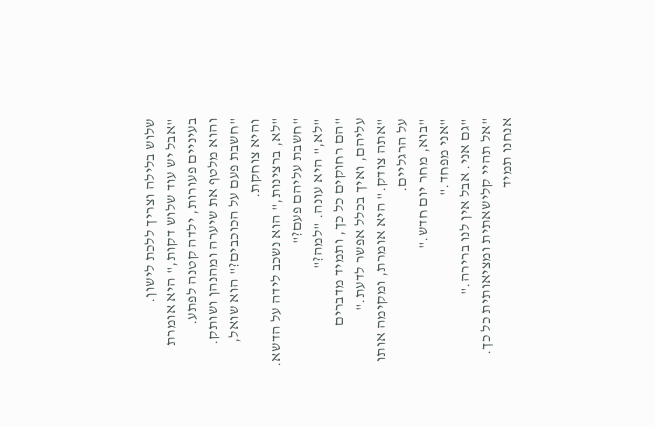שלוש בלילה וצריך ללכת לישון.
"אבל יש עוד שלוש דקות," היא אומרת בעיניים פעורות, ילדה קטנה לפתע.
והוא מלטף את שיערה ומהנהן ושותק.
"חשבת פעם על הכוכבים?" הוא שואל, והיא צוחקת.
"לא, ברצינות," הוא נשכב לידה על הדשא. "חשבת עליהם פעם?"
"לא," היא עונה. "למה?"
"הם רחוקים כל כך, ותמיד מדברים עליהם, ואיך בכלל אפשר לדעת."
"אתה צודק." היא אומרת, ומקימה אותו על הרגליים.
"בוא, מחר יום חדש."
"אני מפחד."
"גם אני. אבל אין לנו ברירה."
"אל תהיי קלישאתית ומציאותית כל כך. אנחנו תמיד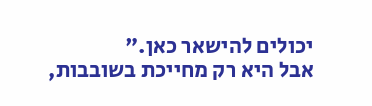יכולים להישאר כאן."
אבל היא רק מחייכת בשובבות,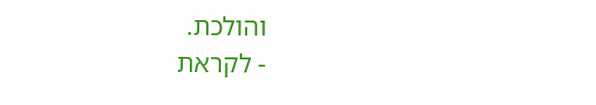והולכת.
- לקראת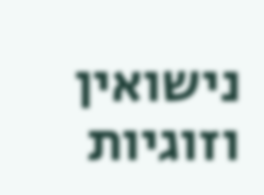נישואין וזוגיות